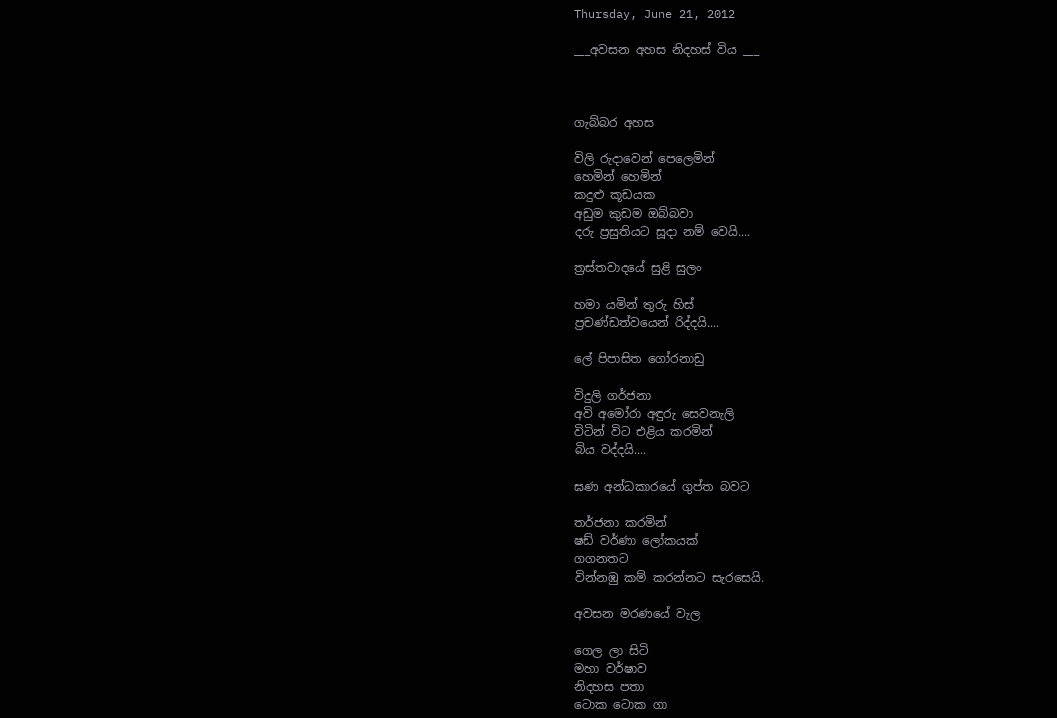Thursday, June 21, 2012

___අවසන අහස නිදහස් විය ___



ගැබ්බර අහස

විලි රුදාවෙන් පෙලෙමින්
හෙමින් හෙමින්
කදුළු කූඩයක
අඩුම කුඩම ඔබ්බවා
දරු ප්‍රසුතියට සූදා නම් වෙයි....

ත්‍රස්තවාදයේ සුළි සුලං

හමා යමින් තුරු හිස්
ප්‍රචණ්ඩත්වයෙන් රිද්දයි....

ලේ පිපාසිත ගෝරනාඩු

විදුලි ගර්ජනා
අවි අමෝරා අඳුරු සෙවනැලි
විටින් විට එළිය කරමින්
බිය වද්දයි....

ඝණ අන්ධකාරයේ ගුප්ත බවට

තර්ජනා කරමින්
ෂඩ් වර්ණා ලෝකයක්
ගගනතට
වින්නඹු කම් කරන්නට සැරසෙයි.

අවසන මරණයේ වැල

ගෙල ලා සිටි
මහා වර්ෂාව
නිදහස පතා
ටොක ටොක ගා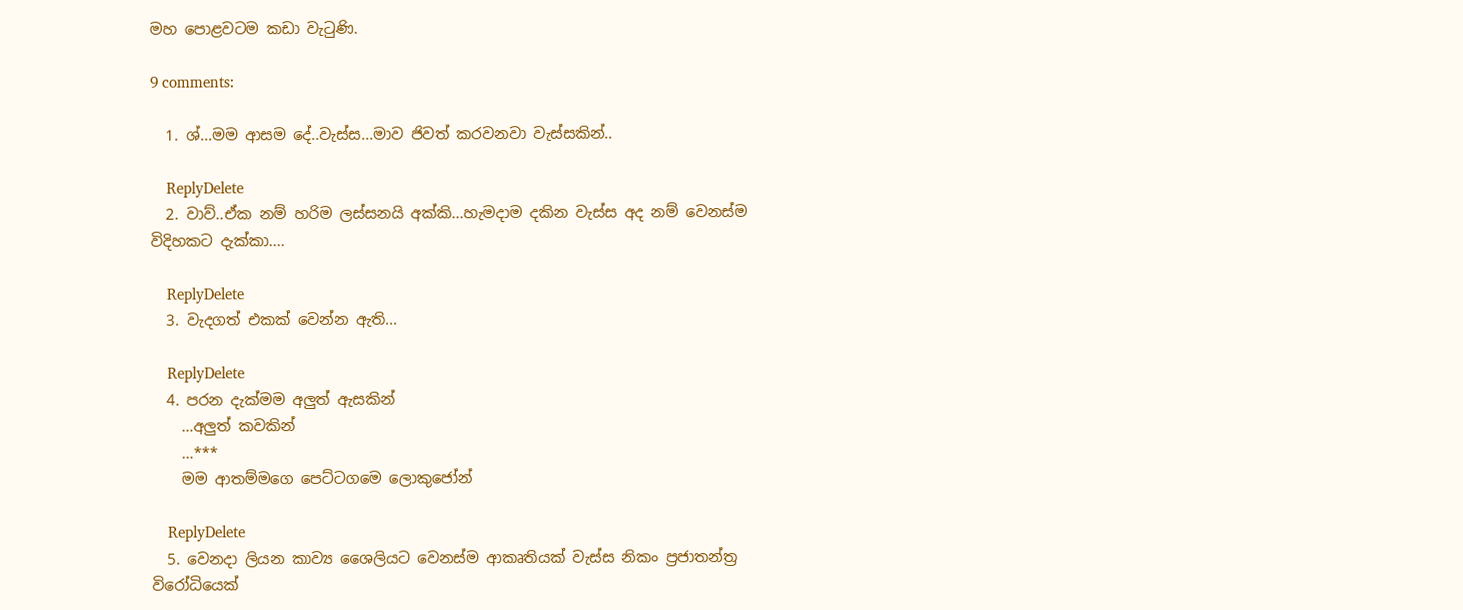මහ පොළවටම කඩා වැටුණි.

9 comments:

  1. ශ්...මම ආසම දේ..වැස්ස...මාව ජිවත් කරවනවා වැස්සකින්..

    ReplyDelete
  2. වාව්..ඒක නම් හරිම ලස්සනයි අක්කි...හැමදාම දකින වැස්ස අද නම් වෙනස්ම විදිහකට දැක්කා....

    ReplyDelete
  3. වැදගත් එකක් වෙන්න ඇති...

    ReplyDelete
  4. පරන දැක්මම අලුත් ඇසකින්
    …අලුත් කවකින්
    …***
    මම ආතම්මගෙ පෙට්ටගමෙ ලොකුජෝන්

    ReplyDelete
  5. වෙනදා ලියන කාව්‍ය ශෛලියට වෙනස්ම ආකෘතියක් වැස්ස නිකං ප්‍රජාතන්ත්‍ර විරෝධියෙක්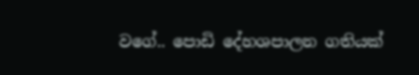වගේ.. පොඩි දේහශපාලන ගතියක්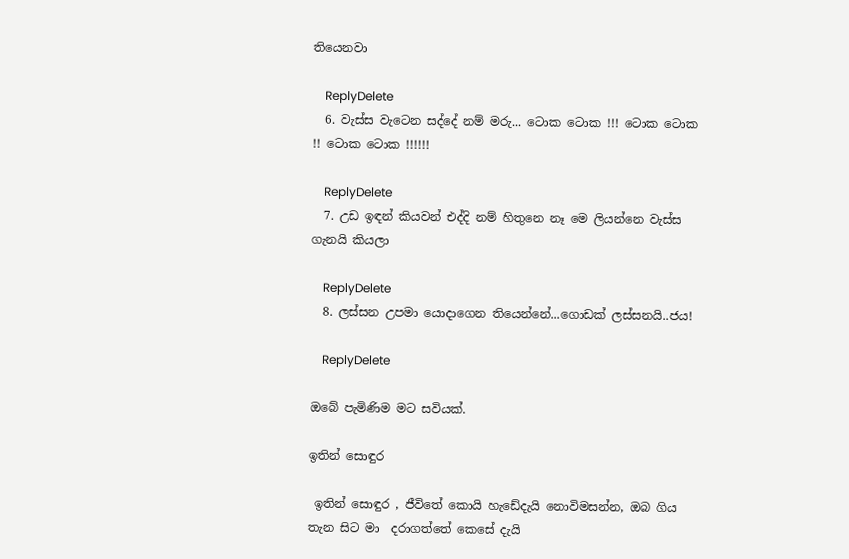තියෙනවා

    ReplyDelete
  6. වැස්ස වැටෙන සද්දේ නම් මරු... ටොක ටොක !!! ටොක ටොක !! ටොක ටොක !!!!!!

    ReplyDelete
  7. උඩ ඉඳන් කියවන් එද්දි නම් හිතුනෙ නෑ මෙ ලියන්නෙ වැස්ස ගැනයි කියලා

    ReplyDelete
  8. ලස්සන උපමා යොදාගෙන තියෙන්නේ...ගොඩක් ලස්සනයි..ජය!

    ReplyDelete

ඔබේ පැමිණිම මට සවියක්.

ඉතින් සොඳුර

 ඉතින් සොඳුර , ජීවිතේ කොයි හැඩේදැයි නොවිමසන්න, ඔබ ගිය තැන සිට මා  දරාගත්තේ කෙසේ දැයි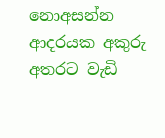නොඅසන්න  ආදරයක අකුරු අතරට වැඩි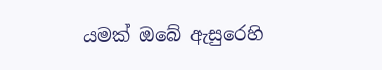යමක් ඔබේ ඇසුරෙහි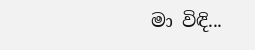මා විඳි...